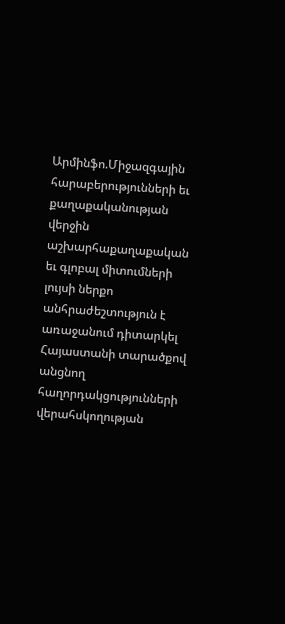Արմինֆո.Միջազգային հարաբերությունների եւ քաղաքականության վերջին աշխարհաքաղաքական եւ գլոբալ միտումների լույսի ներքո անհրաժեշտություն է առաջանում դիտարկել Հայաստանի տարածքով անցնող հաղորդակցությունների վերահսկողության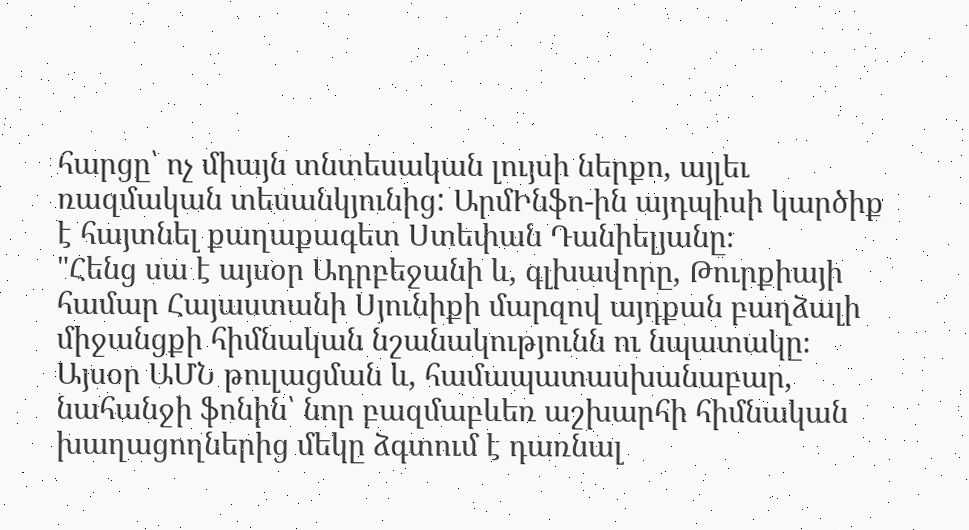հարցը՝ ոչ միայն տնտեսական լույսի ներքո, այլեւ ռազմական տեսանկյունից: ԱրմԻնֆո-ին այդպիսի կարծիք է հայտնել քաղաքագետ Ստեփան Դանիելյանը։
"Հենց սա է այսօր Ադրբեջանի և, գլխավորը, Թուրքիայի համար Հայաստանի Սյունիքի մարզով այդքան բաղձալի միջանցքի հիմնական նշանակությունն ու նպատակը։ Այսօր ԱՄՆ թուլացման և, համապատասխանաբար, նահանջի ֆոնին՝ նոր բազմաբևեռ աշխարհի հիմնական խաղացողներից մեկը ձգտում է դառնալ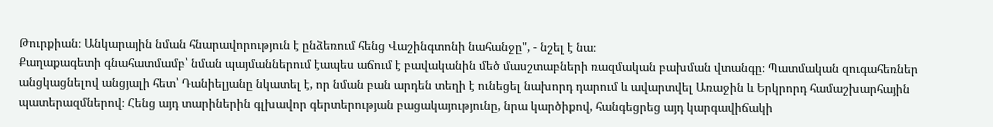Թուրքիան։ Անկարային նման հնարավորություն է ընձեռում հենց Վաշինգտոնի նահանջը", - նշել է նա։
Քաղաքագետի գնահատմամբ՝ նման պայմաններում էապես աճում է բավականին մեծ մասշտաբների ռազմական բախման վտանգը։ Պատմական զուգահեռներ անցկացնելով անցյալի հետ՝ Դանիելյանը նկատել է, որ նման բան արդեն տեղի է ունեցել նախորդ դարում և ավարտվել Առաջին և Երկրորդ համաշխարհային պատերազմներով։ Հենց այդ տարիներին գլխավոր գերտերության բացակայությունը, նրա կարծիքով, հանգեցրեց այդ կարգավիճակի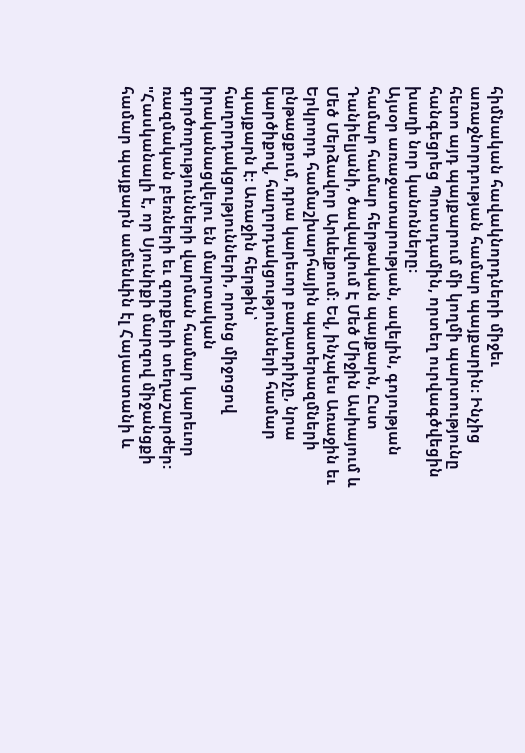հիմնական հավակնորդների միջեւ առաջնորդության համար պայքարին։ Ինչից հետո այդ պայքարում մի կողմի պարտությունը հանգեցրեց Պոտսդամին, որտեղ ուրվագծվեցին խաղի նոր կանոնները։
Այսօր առաջատարության, ավելին, գոյության համար համար հերթական պայքարն, Ըստ Դանիելյանի, ծավալվում Է Մեծ Միջին Ասիայում և Մեծ Մերձավոր Արևելքում։ Եվ, ինչպես Առաջին եւ Երկրորդ համաշխարհային պատերազմների ընթացքում, դրա կարեւոր բաղադրիչը, նրա կարծիքով, հաղորդակցությունների համար պայքարն է: Առաջին հերթին՝ հաղորդակցությունների, որոնց միջոցով իրականացվելու են մարտական գործողությունների վարման համար կարեւոր ռազմական բեռների եւ զորքերի տեղաշարժեր:
"Հասկանալի է, որ Սյունիքի մարզով միջանցքի համար պայքարն ամենևին էլ Հայաստանի և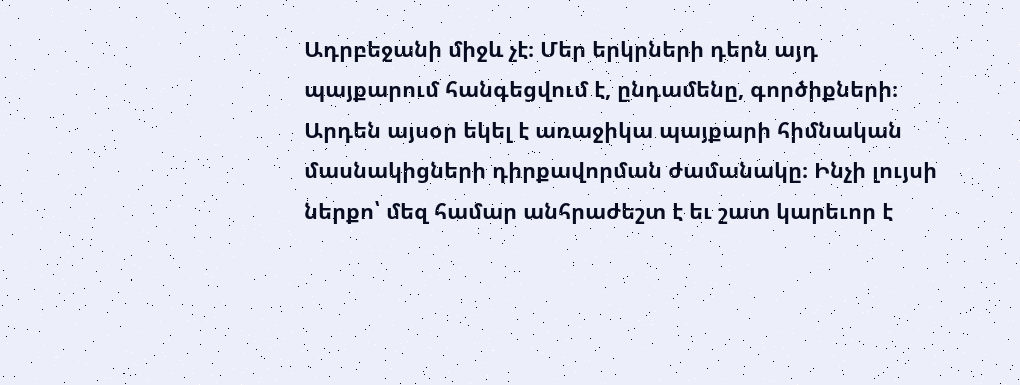Ադրբեջանի միջև չէ։ Մեր երկրների դերն այդ պայքարում հանգեցվում է, ընդամենը, գործիքների։ Արդեն այսօր եկել է առաջիկա պայքարի հիմնական մասնակիցների դիրքավորման ժամանակը։ Ինչի լույսի ներքո՝ մեզ համար անհրաժեշտ է եւ շատ կարեւոր է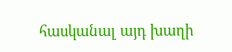հասկանալ այդ խաղի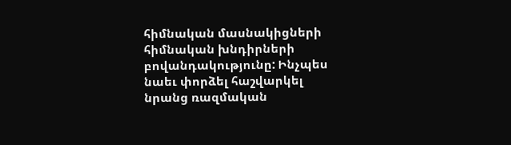հիմնական մասնակիցների հիմնական խնդիրների բովանդակությունը: Ինչպես նաեւ փորձել հաշվարկել նրանց ռազմական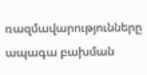ռազմավարությունները ապագա բախման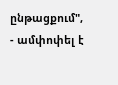ընթացքում", - ամփոփել է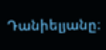Դանիելյանը։